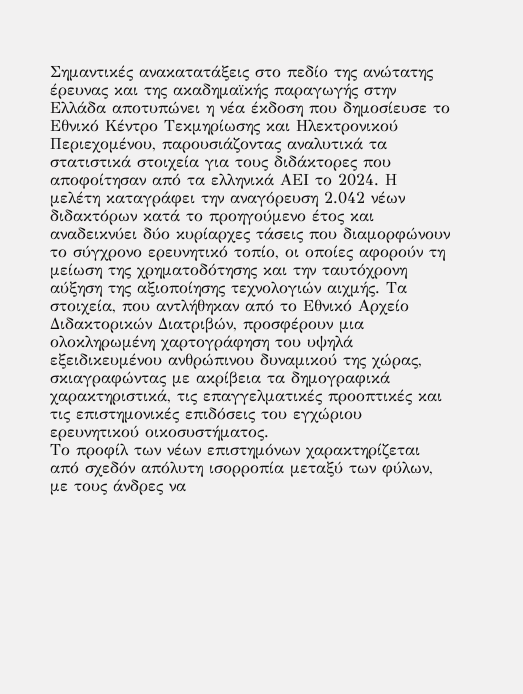Σημαντικές ανακατατάξεις στο πεδίο της ανώτατης έρευνας και της ακαδημαϊκής παραγωγής στην Ελλάδα αποτυπώνει η νέα έκδοση που δημοσίευσε το Εθνικό Κέντρο Τεκμηρίωσης και Ηλεκτρονικού Περιεχομένου, παρουσιάζοντας αναλυτικά τα στατιστικά στοιχεία για τους διδάκτορες που αποφοίτησαν από τα ελληνικά ΑΕΙ το 2024. Η μελέτη καταγράφει την αναγόρευση 2.042 νέων διδακτόρων κατά το προηγούμενο έτος και αναδεικνύει δύο κυρίαρχες τάσεις που διαμορφώνουν το σύγχρονο ερευνητικό τοπίο, οι οποίες αφορούν τη μείωση της χρηματοδότησης και την ταυτόχρονη αύξηση της αξιοποίησης τεχνολογιών αιχμής. Τα στοιχεία, που αντλήθηκαν από το Εθνικό Αρχείο Διδακτορικών Διατριβών, προσφέρουν μια ολοκληρωμένη χαρτογράφηση του υψηλά εξειδικευμένου ανθρώπινου δυναμικού της χώρας, σκιαγραφώντας με ακρίβεια τα δημογραφικά χαρακτηριστικά, τις επαγγελματικές προοπτικές και τις επιστημονικές επιδόσεις του εγχώριου ερευνητικού οικοσυστήματος.
Το προφίλ των νέων επιστημόνων χαρακτηρίζεται από σχεδόν απόλυτη ισορροπία μεταξύ των φύλων, με τους άνδρες να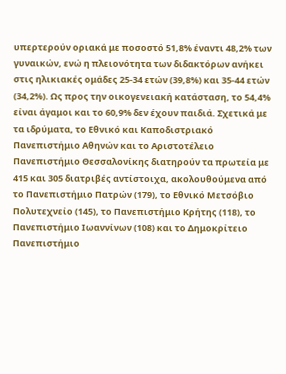υπερτερούν οριακά με ποσοστό 51,8% έναντι 48,2% των γυναικών, ενώ η πλειονότητα των διδακτόρων ανήκει στις ηλικιακές ομάδες 25-34 ετών (39,8%) και 35-44 ετών (34,2%). Ως προς την οικογενειακή κατάσταση, το 54,4% είναι άγαμοι και το 60,9% δεν έχουν παιδιά. Σχετικά με τα ιδρύματα, το Εθνικό και Καποδιστριακό Πανεπιστήμιο Αθηνών και το Αριστοτέλειο Πανεπιστήμιο Θεσσαλονίκης διατηρούν τα πρωτεία με 415 και 305 διατριβές αντίστοιχα, ακολουθούμενα από το Πανεπιστήμιο Πατρών (179), το Εθνικό Μετσόβιο Πολυτεχνείο (145), το Πανεπιστήμιο Κρήτης (118), το Πανεπιστήμιο Ιωαννίνων (108) και το Δημοκρίτειο Πανεπιστήμιο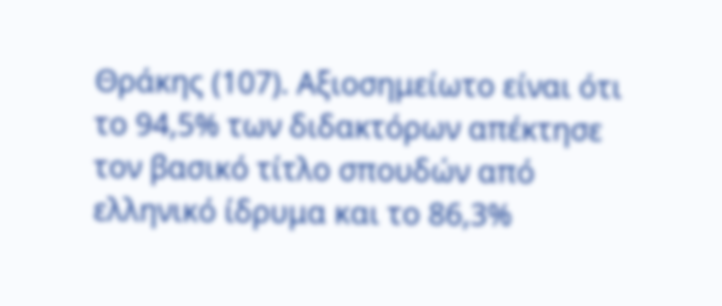Θράκης (107). Αξιοσημείωτο είναι ότι το 94,5% των διδακτόρων απέκτησε τον βασικό τίτλο σπουδών από ελληνικό ίδρυμα και το 86,3%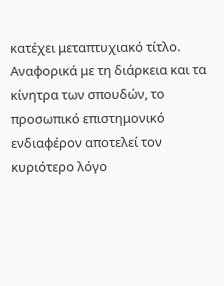κατέχει μεταπτυχιακό τίτλο.
Αναφορικά με τη διάρκεια και τα κίνητρα των σπουδών, το προσωπικό επιστημονικό ενδιαφέρον αποτελεί τον κυριότερο λόγο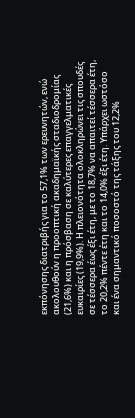εκπόνησης διατριβής για το 57,1% των ερευνητών, ενώ ακολουθούν η προοπτική ακαδημαϊκής σταδιοδρομίας (21,6%) και η πρόσβαση σε καλύτερες επαγγελματικές ευκαιρίες (19,9%). Η πλειονότητα ολοκληρώνει τις σπουδές σε τέσσερα έως έξι έτη, με το 18,7% να απαιτεί τέσσερα έτη, το 20,2% πέντε έτη και το 14,0% έξι έτη. Υπάρχει ωστόσο και ένα σημαντικό ποσοστό της τάξης του 12,2%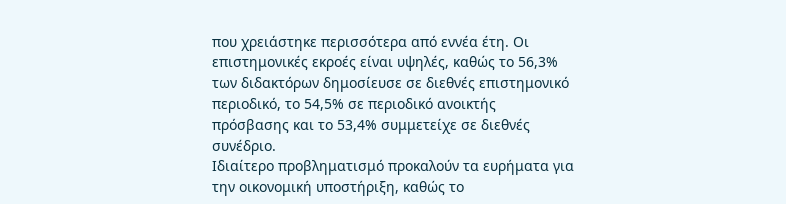που χρειάστηκε περισσότερα από εννέα έτη. Οι επιστημονικές εκροές είναι υψηλές, καθώς το 56,3% των διδακτόρων δημοσίευσε σε διεθνές επιστημονικό περιοδικό, το 54,5% σε περιοδικό ανοικτής πρόσβασης και το 53,4% συμμετείχε σε διεθνές συνέδριο.
Ιδιαίτερο προβληματισμό προκαλούν τα ευρήματα για την οικονομική υποστήριξη, καθώς το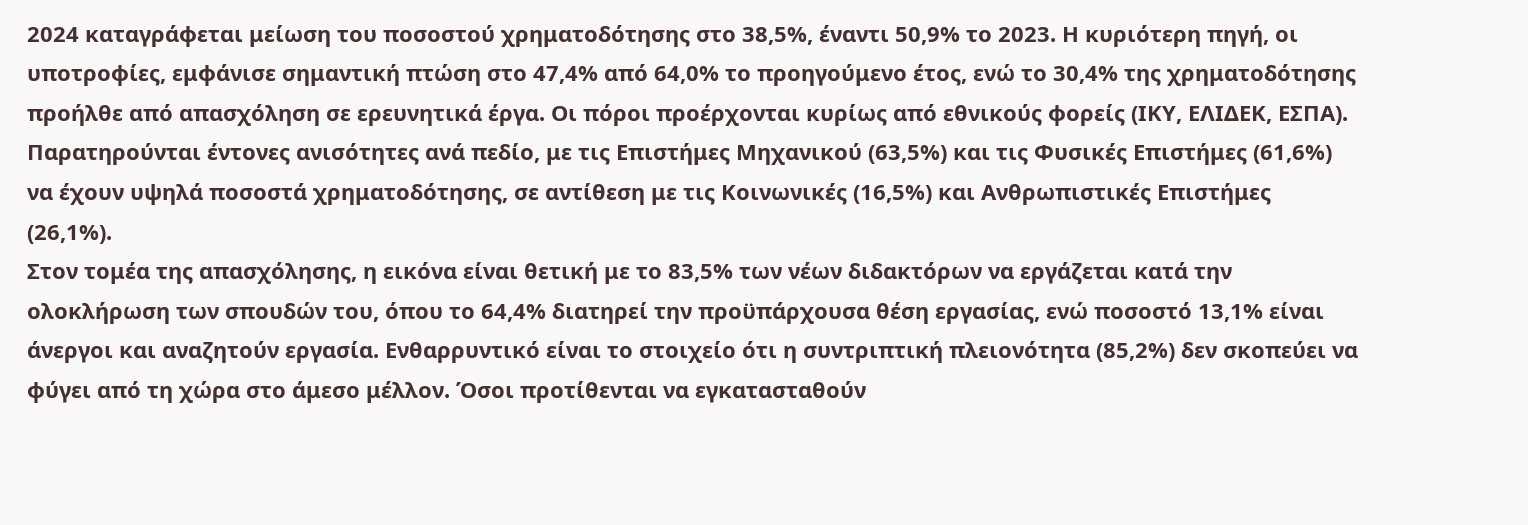2024 καταγράφεται μείωση του ποσοστού χρηματοδότησης στο 38,5%, έναντι 50,9% το 2023. Η κυριότερη πηγή, οι υποτροφίες, εμφάνισε σημαντική πτώση στο 47,4% από 64,0% το προηγούμενο έτος, ενώ το 30,4% της χρηματοδότησης προήλθε από απασχόληση σε ερευνητικά έργα. Οι πόροι προέρχονται κυρίως από εθνικούς φορείς (ΙΚΥ, ΕΛΙΔΕΚ, ΕΣΠΑ). Παρατηρούνται έντονες ανισότητες ανά πεδίο, με τις Επιστήμες Μηχανικού (63,5%) και τις Φυσικές Επιστήμες (61,6%) να έχουν υψηλά ποσοστά χρηματοδότησης, σε αντίθεση με τις Κοινωνικές (16,5%) και Ανθρωπιστικές Επιστήμες (26,1%).
Στον τομέα της απασχόλησης, η εικόνα είναι θετική με το 83,5% των νέων διδακτόρων να εργάζεται κατά την ολοκλήρωση των σπουδών του, όπου το 64,4% διατηρεί την προϋπάρχουσα θέση εργασίας, ενώ ποσοστό 13,1% είναι άνεργοι και αναζητούν εργασία. Ενθαρρυντικό είναι το στοιχείο ότι η συντριπτική πλειονότητα (85,2%) δεν σκοπεύει να φύγει από τη χώρα στο άμεσο μέλλον. Όσοι προτίθενται να εγκατασταθούν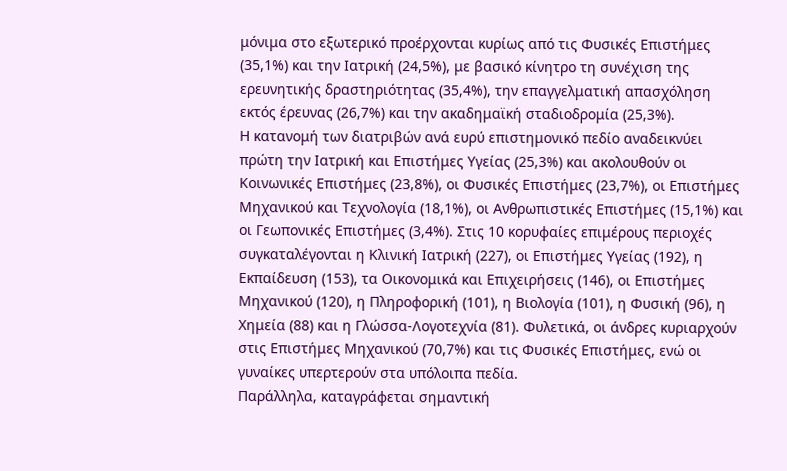μόνιμα στο εξωτερικό προέρχονται κυρίως από τις Φυσικές Επιστήμες (35,1%) και την Ιατρική (24,5%), με βασικό κίνητρο τη συνέχιση της ερευνητικής δραστηριότητας (35,4%), την επαγγελματική απασχόληση εκτός έρευνας (26,7%) και την ακαδημαϊκή σταδιοδρομία (25,3%).
Η κατανομή των διατριβών ανά ευρύ επιστημονικό πεδίο αναδεικνύει πρώτη την Ιατρική και Επιστήμες Υγείας (25,3%) και ακολουθούν οι Κοινωνικές Επιστήμες (23,8%), οι Φυσικές Επιστήμες (23,7%), οι Επιστήμες Μηχανικού και Τεχνολογία (18,1%), οι Ανθρωπιστικές Επιστήμες (15,1%) και οι Γεωπονικές Επιστήμες (3,4%). Στις 10 κορυφαίες επιμέρους περιοχές συγκαταλέγονται η Κλινική Ιατρική (227), οι Επιστήμες Υγείας (192), η Εκπαίδευση (153), τα Οικονομικά και Επιχειρήσεις (146), οι Επιστήμες Μηχανικού (120), η Πληροφορική (101), η Βιολογία (101), η Φυσική (96), η Χημεία (88) και η Γλώσσα-Λογοτεχνία (81). Φυλετικά, οι άνδρες κυριαρχούν στις Επιστήμες Μηχανικού (70,7%) και τις Φυσικές Επιστήμες, ενώ οι γυναίκες υπερτερούν στα υπόλοιπα πεδία.
Παράλληλα, καταγράφεται σημαντική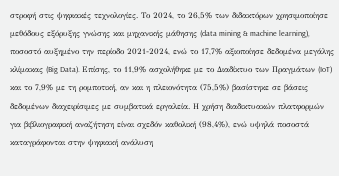στροφή στις ψηφιακές τεχνολογίες. Το 2024, το 26,5% των διδακτόρων χρησιμοποίησε μεθόδους εξόρυξης γνώσης και μηχανικής μάθησης (data mining & machine learning), ποσοστό αυξημένο την περίοδο 2021-2024, ενώ το 17,7% αξιοποίησε δεδομένα μεγάλης κλίμακας (Big Data). Επίσης, το 11,9% ασχολήθηκε με το Διαδίκτυο των Πραγμάτων (IoT) και το 7,9% με τη ρομποτική, αν και η πλειονότητα (75,5%) βασίστηκε σε βάσεις δεδομένων διαχειρίσιμες με συμβατικά εργαλεία. Η χρήση διαδικτυακών πλατφορμών για βιβλιογραφική αναζήτηση είναι σχεδόν καθολική (98,4%), ενώ υψηλά ποσοστά καταγράφονται στην ψηφιακή ανάλυση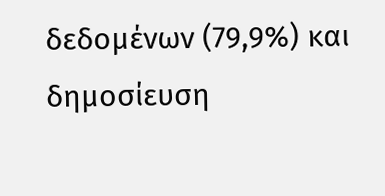δεδομένων (79,9%) και δημοσίευση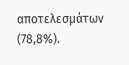αποτελεσμάτων (78,8%).